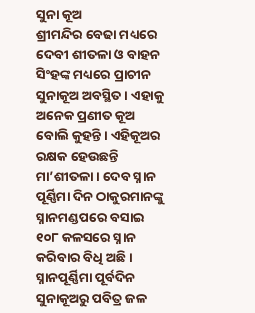ସୁନା କୂଅ
ଶ୍ରୀମନ୍ଦିର ବେଢା ମଧ୍ୟରେ ଦେବୀ ଶୀତଳା ଓ ବାହନ ସିଂହଙ୍କ ମଧ୍ୟରେ ପ୍ରାଚୀନ ସୁନାକୂଅ ଅବସ୍ଥିତ । ଏହାକୁ ଅନେକ ପ୍ରଣୀତ କୂଅ ବୋଲି କୁହନ୍ତି । ଏହିକୂଅର ରକ୍ଷକ ହେଉଛନ୍ତି ମା’ଶୀତଳା । ଦେବ ସ୍ନାନ ପୂର୍ଣ୍ଣିମା ଦିନ ଠାକୁରମାନଙ୍କୁ ସ୍ନାନମଣ୍ଡପରେ ବସାଇ ୧୦୮ କଳସରେ ସ୍ନାନ କରିବାର ବିଧି ଅଛି । ସ୍ନାନପୂର୍ଣ୍ଣିମା ପୂର୍ବଦିନ ସୁନାକୂଅରୁ ପବିତ୍ର ଜଳ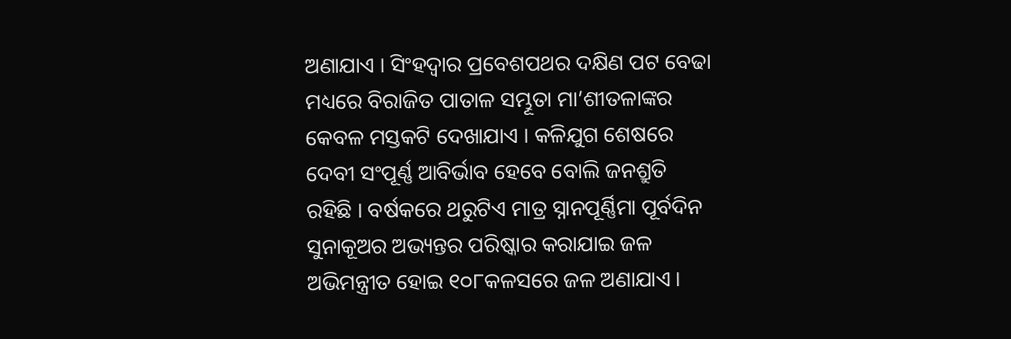ଅଣାଯାଏ । ସିଂହଦ୍ୱାର ପ୍ରବେଶପଥର ଦକ୍ଷିଣ ପଟ ବେଢା ମଧ୍ୟରେ ବିରାଜିତ ପାତାଳ ସମ୍ଭୂତା ମା’ଶୀତଳାଙ୍କର କେବଳ ମସ୍ତକଟି ଦେଖାଯାଏ । କଳିଯୁଗ ଶେଷରେ ଦେବୀ ସଂପୂର୍ଣ୍ଣ ଆବିର୍ଭାବ ହେବେ ବୋଲି ଜନଶ୍ରୁତି ରହିଛି । ବର୍ଷକରେ ଥରୁଟିଏ ମାତ୍ର ସ୍ନାନପୂର୍ଣ୍ଣିମା ପୂର୍ବଦିନ ସୁନାକୂଅର ଅଭ୍ୟନ୍ତର ପରିଷ୍କାର କରାଯାଇ ଜଳ ଅଭିମନ୍ତ୍ରୀତ ହୋଇ ୧୦୮କଳସରେ ଜଳ ଅଣାଯାଏ ।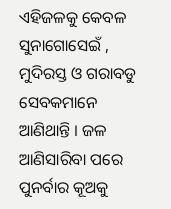ଏହିଜଳକୁ କେବଳ ସୁନାଗୋସେଇଁ , ମୁଦିରସ୍ତ ଓ ଗରାବଡୁ ସେବକମାନେ ଆଣିଥାନ୍ତି । ଜଳ ଆଣିସାରିବା ପରେ ପୁନର୍ବାର କୂଅକୁ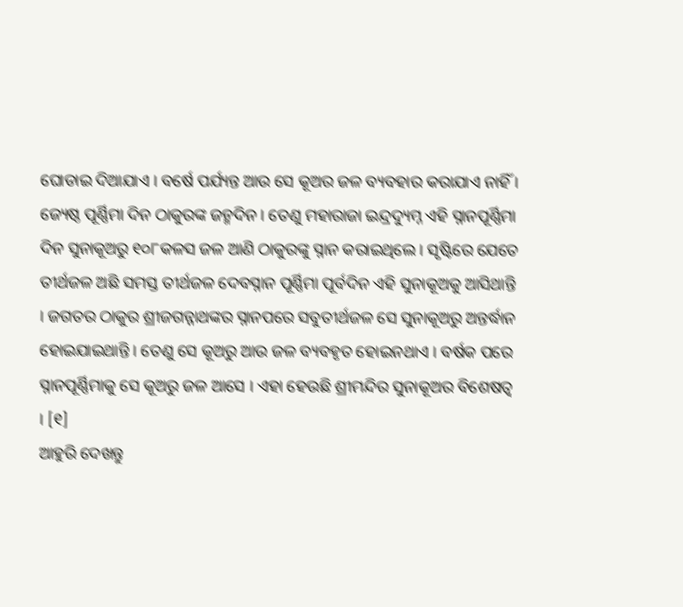ଘୋଡାଇ ଦିଆଯାଏ । ବର୍ଷେ ପର୍ଯ୍ୟନ୍ତ ଆଉ ସେ କୂଅର ଜଳ ବ୍ୟବହାର କରାଯାଏ ନାହିଁ । ଜ୍ୟେଷ୍ଠ ପୂର୍ଣ୍ଣିମା ଦିନ ଠାକୁରଙ୍କ ଜନ୍ମଦିନ । ତେଣୁ ମହାରାଜା ଇନ୍ଦ୍ରଦ୍ୟୁମ୍ନ ଏହି ସ୍ନାନପୂର୍ଣ୍ଣିମା ଦିନ ସୁନାକୂଅରୁ ୧୦୮କଳସ ଜଳ ଆଣି ଠାକୁରଙ୍କୁ ସ୍ନାନ କରାଇଥିଲେ । ସୃଷ୍ଟିରେ ଯେତେ ତୀର୍ଥଜଳ ଅଛି ସମସ୍ତ ତୀର୍ଥଜଳ ଦେବସ୍ନାନ ପୂର୍ଣ୍ଣିମା ପୂର୍ବଦିନ ଏହି ସୁନାକୂଅକୁ ଆସିଥାନ୍ତି । ଜଗତର ଠାକୁର ଶ୍ରୀଜଗନ୍ନାଥଙ୍କର ସ୍ନାନପରେ ସବୁତୀର୍ଥଜଳ ସେ ସୁନାକୂଅରୁ ଅନ୍ତର୍ଦ୍ଧାନ ହୋଇଯାଇଥାନ୍ତି । ତେଣୁ ସେ କୂଅରୁ ଆଉ ଜଳ ବ୍ୟବହୃତ ହୋଇନଥାଏ । ବର୍ଷକ ପରେ ସ୍ନାନପୂର୍ଣ୍ଣିମାକୁ ସେ କୂଅରୁ ଜଳ ଆସେ । ଏହା ହେଉଛି ଶ୍ରୀମନ୍ଦିର ସୁନାକୂଅର ବିଶେଷତ୍ୱ । [୧]
ଆହୁରି ଦେଖନ୍ତୁ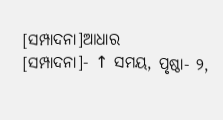[ସମ୍ପାଦନା]ଆଧାର
[ସମ୍ପାଦନା]- ↑ ସମୟ, ପୃଷ୍ଠା- ୨,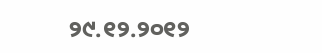୨୯.୧୨.୨୦୧୨